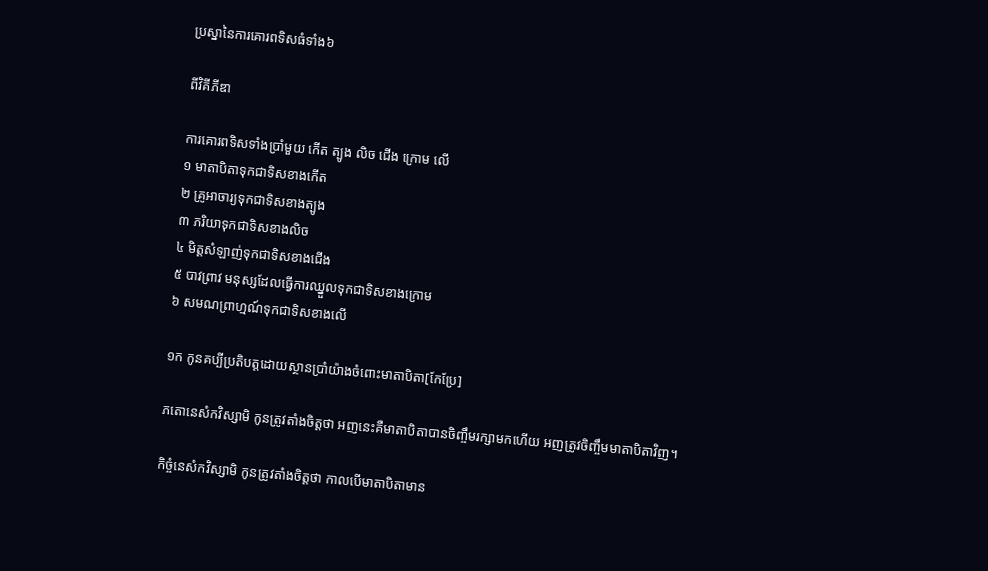ប្រស្នានៃការគោរពទិសធំទាំង៦

ពីវិគីភីឌា

ការគោរពទិសទាំងប្រាំមួយ កើត ត្បូង លិច ជើង ក្រោម លើ
១ មាតាបិតាទុកជាទិសខាងកើត
២ គ្រូអាចារ្យទុកជាទិសខាងត្បូង
៣ ភរិយាទុកជាទិសខាងលិច
៤ មិត្តសំឡាញ់ទុកជាទិសខាងជើង
៥ បាវព្រាវ មនុស្សដែលធ្វើការឈ្នួលទុកជាទិសខាងក្រោម
៦ សមណព្រាហ្មណ៍ទុកជាទិសខាងលើ

១ក កូនគប្បីប្រតិបត្តដោយស្ថានប្រាំយ៉ាងចំពោះមាតាបិតា[កែប្រែ]

ភតោនេសំកវិស្សាមិ កូនត្រូវតាំងចិត្តថា អញនេះគឺមាតាបិតាបានចិញ្ចឹមរក្សាមកហើយ អញត្រូវចិញ្ចឹមមាតាបិតាវិញ។

កិច្ចំនេសំកវិស្សាមិ កូនត្រូវតាំងចិត្តថា កាលបើមាតាបិតាមាន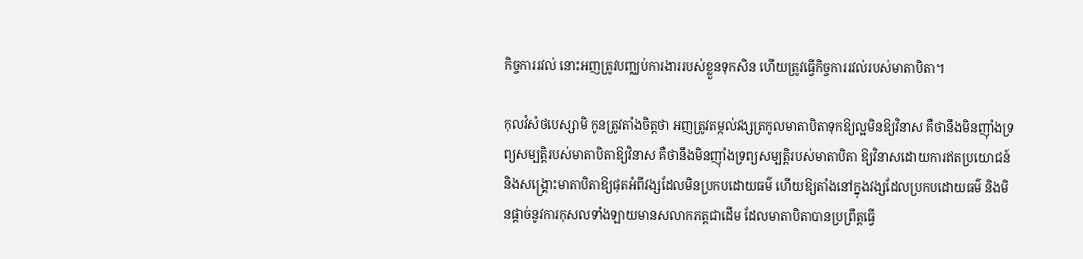កិច្ចការរវល់ នោះអញត្រូវបញ្ឈប់ការងាររបស់ខ្លួនទុកសិន ហើយត្រូវធ្វើកិច្ចការរវល់របស់មាតាបិតា។

កុលវំសំថបេស្សាមិ កូនត្រូវតាំងចិត្តថា អញត្រូវតម្កល់វង្សត្រកូលមាតាបិតាទុកឱ្យល្អមិនឱ្យវិនាស គឺថានឹងមិនញ៉ាំងទ្រព្យសម្បតិ្តរបស់មាតាបិតាឱ្យវិនាស គឺថានឹងមិនញ៉ាំងទ្រព្យសម្បត្តិរបស់មាតាបិតា ឱ្យវិនាសដោយការឥតប្រយោជន៍ និងសង្គ្រោះមាតាបិតាឱ្យផុតអំពីវង្សដែលមិនប្រកបដោយធម៌ ហើយឱ្យតាំងនៅក្នុងវង្សដែលប្រកបដោយធម៌ និងមិនផ្ដាច់នូវការកុសលទាំងឡាយមានសលាកភត្តជាដើម ដែលមាតាបិតាបានប្រព្រឹត្តធ្វើ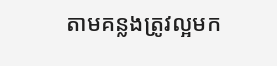តាមគន្លងត្រូវល្អមក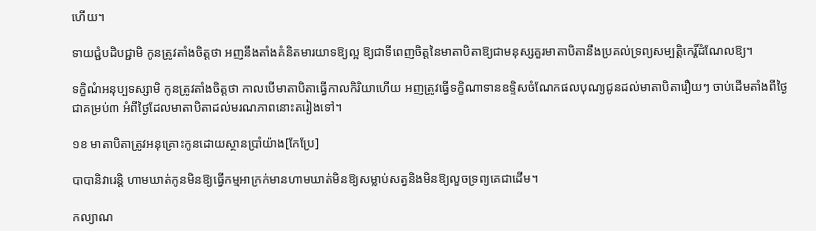ហើយ។

ទាយជ្ជំបដិបជ្ជាមិ កូនត្រូវតាំងចិត្តថា អញនឹងតាំងគំនិតមារយាទឱ្យល្អ ឱ្យជាទីពេញចិត្តនៃមាតាបិតាឱ្យជាមនុស្សគួរមាតាបិតានឹងប្រគល់ទ្រព្យសម្បត្តិកេរ្ដិ៍ដំណែលឱ្យ។

ទក្ខិណំអនុប្បទស្សាមិ កូនត្រូវតាំងចិត្តថា កាលបើមាតាបិតាធ្វើកាលកិរិយាហើយ អញត្រូវធ្វើទក្ខិណាទានឧទ្ទិសចំណែកផលបុណ្យជូនដល់មាតាបិតារឿយៗ ចាប់ដើមតាំងពីថ្ងៃជាគម្រប់៣ អំពីថ្ងៃដែលមាតាបិតាដល់មរណភាពនោះតរៀងទៅ។

១ខ មាតាបិតាត្រូវអនុគ្រោះកូនដោយស្ថានប្រាំយ៉ាង[កែប្រែ]

បាបានិវារេន្ដិ ហាមឃាត់កូនមិនឱ្យធ្វើកម្មអាក្រក់មានហាមឃាត់មិនឱ្យសម្លាប់សត្វនិងមិនឱ្យលួចទ្រព្យគេជាដើម។

កល្យាណ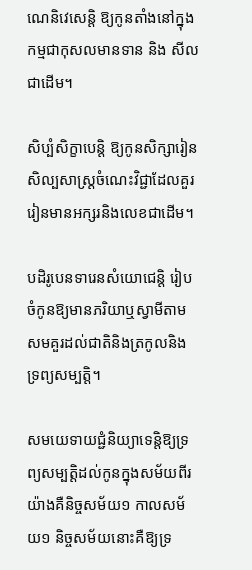ណេនិវេសេន្ដិ ឱ្យកូនតាំងនៅក្នុងកម្មជាកុសលមានទាន និង សីលជាដើម។

សិប្បំសិក្ខាបេន្ដិ ឱ្យកូនសិក្សារៀនសិល្បសាស្រ្ដចំណេះវិជ្ជាដែលគួររៀនមានអក្សរនិងលេខជាដើម។

បដិរូបេនទារេនសំយោជេន្ដិ រៀបចំកូនឱ្យមានភរិយាឬស្វាមីតាមសមគួរដល់ជាតិនិងត្រកូលនិងទ្រព្យសម្បត្តិ។

សមយេទាយជ្ជំនិយ្យាទេន្ដិឱ្យទ្រព្យសម្បត្តិដល់កូនក្នុងសម័យពីរយ៉ាងគឺនិច្ចសម័យ១ កាលសម័យ១ និច្ចសម័យនោះគឺឱ្យទ្រ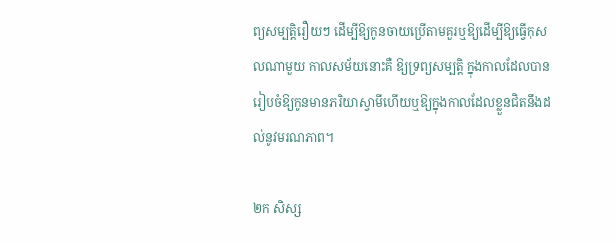ព្យសម្បត្តិរឿយៗ ដើម្បីឱ្យកូនចាយប្រើតាមគួរឬឱ្យដើម្បីឱ្យធ្វើកុសលណាមួយ កាលសម័យនោះគឺ ឱ្យទ្រព្យសម្បត្តិ ក្នុងកាលដែលបានរៀបចំឱ្យកូនមានភរិយាស្វាមីហើយឬឱ្យក្នុងកាលដែលខ្លួនជិតនឹងដល់នូវមរណភាព។

២ក សិស្ស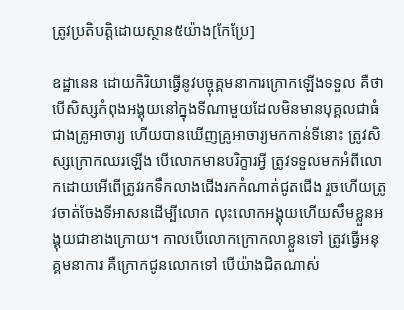ត្រូវប្រតិបត្តិដោយស្ថាន៥យ៉ាង[កែប្រែ]

ឧដ្ឋានេន ដោយកិរិយាធ្វើនូវបច្ចុគ្គមនាការក្រោកឡើងទទួល គឺថាបើសិស្សកំពុងអង្គុយនៅក្នុងទីណាមួយដែលមិនមានបុគ្គលជាធំជាងគ្រូអាចារ្យ ហើយបានឃើញគ្រូអាចារ្យមកកាន់ទីនោះ ត្រូវសិស្សក្រោកឈរឡើង បើលោកមានបរិក្ខារអ្វី ត្រូវទទួលមកអំពីលោកដោយអើពើត្រូវរកទឹកលាងជើងរកកំណាត់ជូតជើង រួចហើយត្រូវចាត់ចែងទីអាសនដើម្បីលោក លុះលោកអង្គុយហើយសឹមខ្លួនអង្គុយជាខាងក្រោយ។ កាលបើលោកក្រោកលាខ្លួនទៅ ត្រូវធ្វើអនុគ្គមនាការ គឺក្រោកជូនលោកទៅ បើយ៉ាងជិតណាស់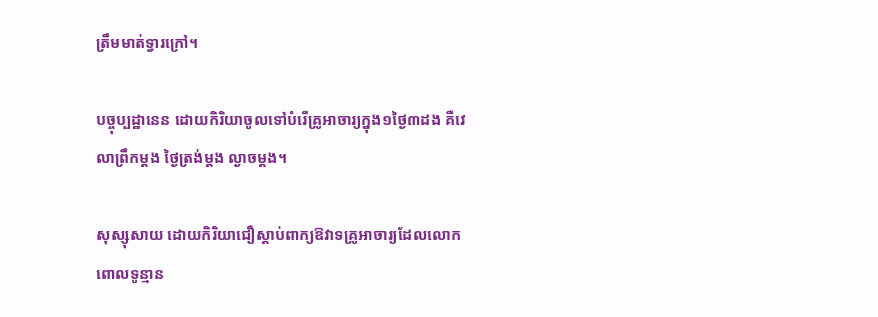ត្រឹមមាត់ទ្វារក្រៅ។

បច្ចុប្បដ្ឋានេន ដោយកិរិយាចូលទៅបំរើគ្រូអាចារ្យក្នុង១ថ្ងៃ៣ដង គឺវេលាព្រឹកម្ដង ថ្ងៃត្រង់ម្ដង ល្ងាចម្ដង។

សុស្សុសាយ ដោយកិរិយាជឿស្ដាប់ពាក្យឱវាទគ្រូអាចារ្យដែលលោកពោលទូន្មាន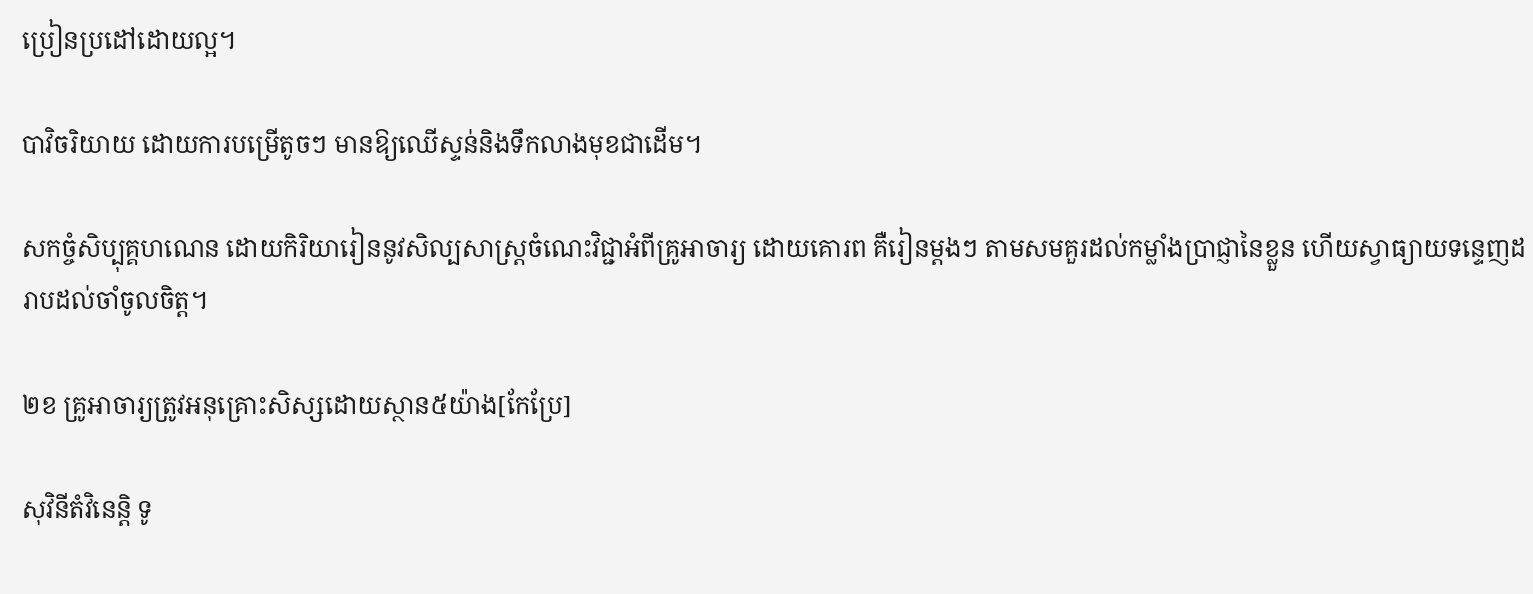ប្រៀនប្រដៅដោយល្អ។

បាវិចរិយាយ ដោយការបម្រើតូចៗ មានឱ្យឈើស្ទន់និងទឹកលាងមុខជាដើម។

សកច្ចំសិប្បុគ្គហណេន ដោយកិរិយារៀននូវសិល្បសាស្រ្ដចំណេះវិជ្ជាអំពីគ្រូអាចារ្យ ដោយគោរព គឺរៀនម្ដងៗ តាមសមគួរដល់កម្លាំងប្រាជ្ញានៃខ្លួន ហើយស្វាធ្យាយទន្ទេញដរាបដល់ចាំចូលចិត្ត។

២ខ គ្រូអាចារ្យត្រូវអនុគ្រោះសិស្សដោយស្ថាន៥យ៉ាង[កែប្រែ]

សុវិនីតំវិនេន្ដិ ទូ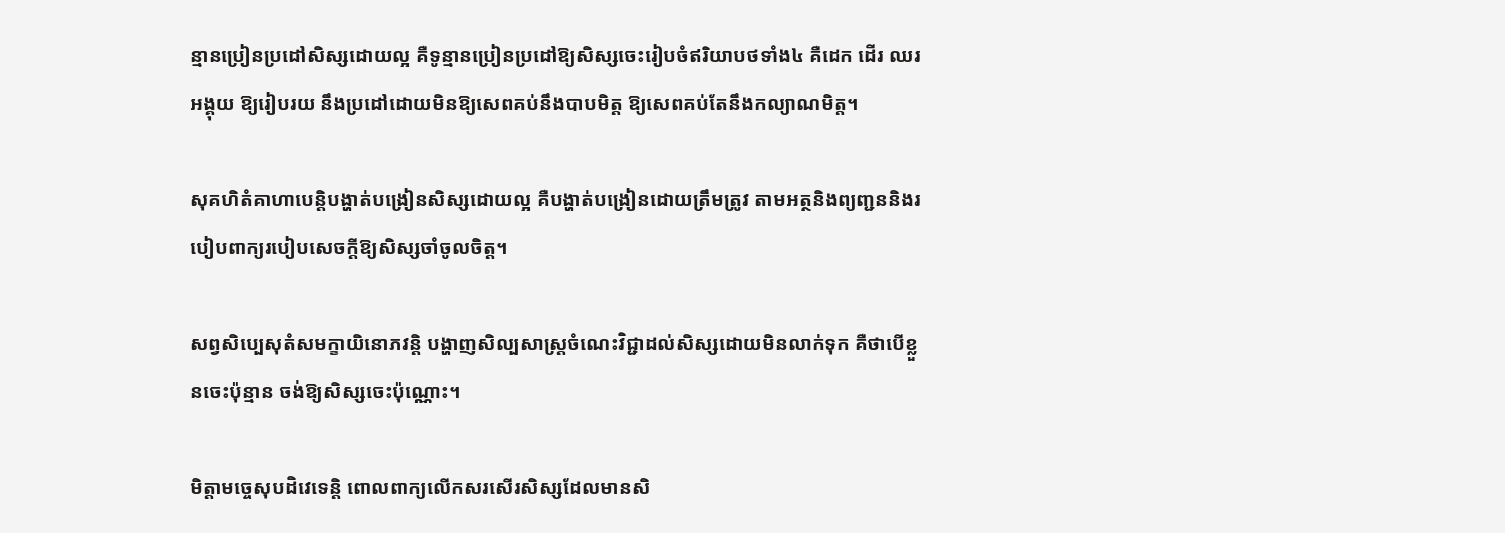ន្មានប្រៀនប្រដៅសិស្សដោយល្អ គឺទូន្មានប្រៀនប្រដៅឱ្យសិស្សចេះរៀបចំឥរិយាបថទាំង៤ គឺដេក ដើរ ឈរ អង្គុយ ឱ្យរៀបរយ នឹងប្រដៅដោយមិនឱ្យសេពគប់នឹងបាបមិត្ត ឱ្យសេពគប់តែនឹងកល្យាណមិត្ត។

សុគហិតំគាហាបេន្ដិបង្ហាត់បង្រៀនសិស្សដោយល្អ គឺបង្ហាត់បង្រៀនដោយត្រឹមត្រូវ តាមអត្ថនិងព្យញ្ជននិងរបៀបពាក្យរបៀបសេចក្ដីឱ្យសិស្សចាំចូលចិត្ត។

សព្វសិប្បេសុតំសមក្ខាយិនោភវន្ដិ បង្ហាញសិល្បសាស្រ្ដចំណេះវិជ្ជាដល់សិស្សដោយមិនលាក់ទុក គឺថាបើខ្លួនចេះប៉ុន្មាន ចង់ឱ្យសិស្សចេះប៉ុណ្ណោះ។

មិត្តាមច្ចេសុបដិវេទេន្ដិ ពោលពាក្យលើកសរសើរសិស្សដែលមានសិ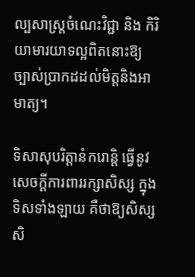ល្បសាស្រ្ដចំណេះវិជ្ជា និង កិរិយាមារយាទល្អពិតនោះឱ្យច្បាស់ប្រាកដដល់មិត្តនិងអាមាត្យ។

ទិសាសុបរិត្តានំករោន្ដិ ធ្វើនូវសេចក្ដីការពាររក្សាសិស្ស ក្នុងទិសទាំងឡាយ គឺថាឱ្យសិស្សសិ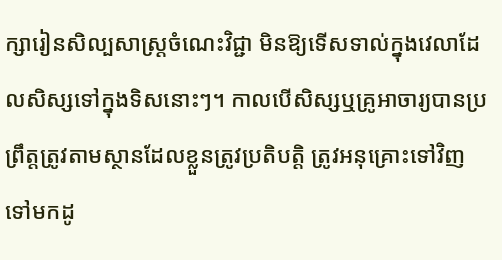ក្សារៀនសិល្បសាស្រ្ដចំណេះវិជ្ជា មិនឱ្យទើសទាល់ក្នុងវេលាដែលសិស្សទៅក្នុងទិសនោះៗ។ កាលបើសិស្សឬគ្រូអាចារ្យបានប្រព្រឹត្តត្រូវតាមស្ថានដែលខ្លួនត្រូវប្រតិបត្តិ ត្រូវអនុគ្រោះទៅវិញទៅមកដូ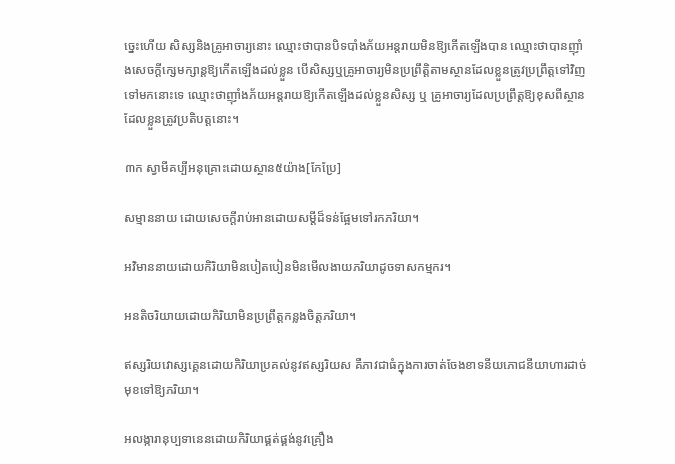ច្នេះហើយ សិស្សនិងគ្រូអាចារ្យនោះ ឈ្មោះថាបានបិទបាំងភ័យអន្តរាយមិនឱ្យកើតឡើងបាន ឈ្មោះថាបានញ៉ាំងសេចក្ដីក្សេមក្សាន្ដឱ្យកើតឡើងដល់ខ្លួន បើសិស្សឬគ្រូអាចារ្យមិនប្រព្រឹត្តិតាមស្ថានដែលខ្លួនត្រូវប្រព្រឹត្តទៅវិញទៅមកនោះទេ ឈ្មោះថាញ៉ាំងភ័យអន្ដរាយឱ្យកើតឡើងដល់ខ្លួនសិស្ស ឬ គ្រូអាចារ្យដែលប្រព្រឹត្តឱ្យខុសពីស្ថានដែលខ្លួនត្រូវប្រតិបត្តនោះ។

៣ក ស្វាមីគប្បីអនុគ្រោះដោយស្ថាន៥យ៉ាង[កែប្រែ]

សម្មាននាយ ដោយសេចក្ដីរាប់អានដោយសម្ដីដ៏ទន់ផ្អែមទៅរកភរិយា។

អវិមាននាយដោយកិរិយាមិនបៀតបៀនមិនមើលងាយភរិយាដូចទាសកម្មករ។

អនតិចរិយាយដោយកិរិយាមិនប្រព្រឹត្តកន្លងចិត្តភរិយា។

ឥស្សរិយវោស្សគ្គេនដោយកិរិយាប្រគល់នូវឥស្សរិយស គឺភាវជាធំក្នុងការចាត់ចែងខាទនីយភោជនីយាហារដាច់មុខទៅឱ្យភរិយា។

អលង្ការានុប្បទានេនដោយកិរិយាផ្គត់ផ្គង់នូវគ្រឿង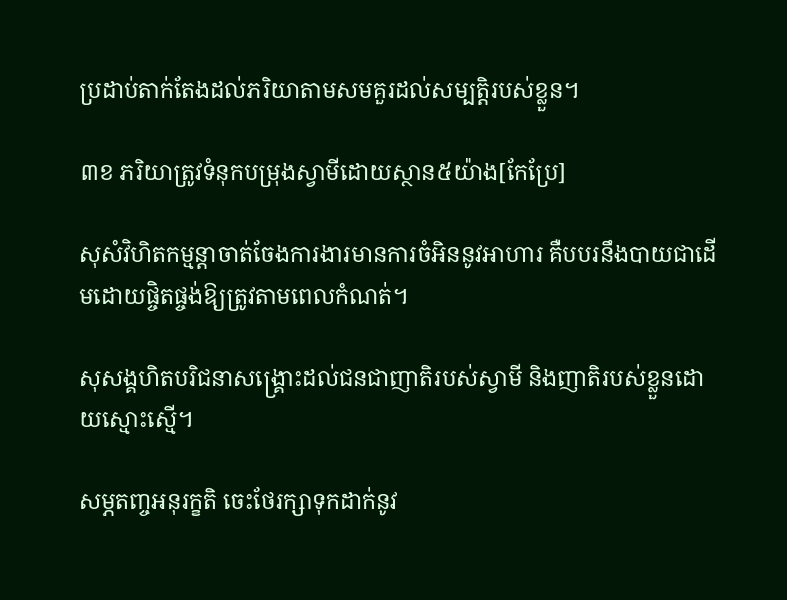ប្រដាប់តាក់តែងដល់ភរិយាតាមសមគួរដល់សម្បត្តិរបស់ខ្លួន។

៣ខ ភរិយាត្រូវទំនុកបម្រុងស្វាមីដោយស្ថាន៥យ៉ាង[កែប្រែ]

សុសំវិហិតកម្មន្ដាចាត់ចែងការងារមានការចំអិននូវអាហារ គឺបបរនឹងបាយជាដើមដោយផ្ចិតផ្ចង់ឱ្យត្រូវតាមពេលកំណត់។

សុសង្គហិតបរិជនាសង្គ្រោះដល់ជនជាញាតិរបស់ស្វាមី និងញាតិរបស់ខ្លួនដោយស្មោះស្មើ។

សម្ភតញ្ចអនុរក្ខតិ ចេះថែរក្សាទុកដាក់នូវ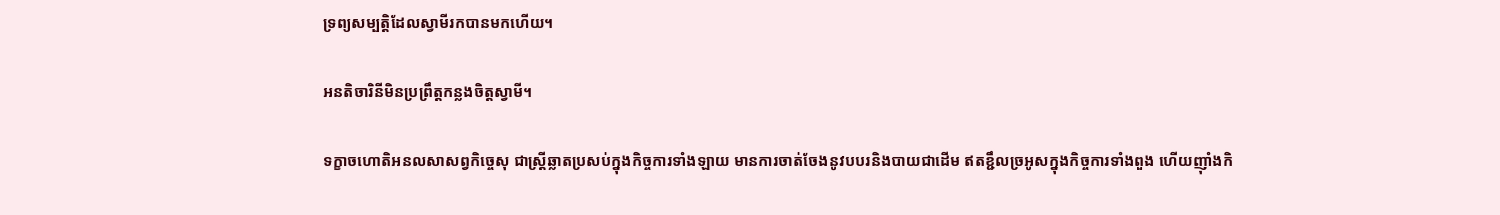ទ្រព្យសម្បត្តិដែលស្វាមីរកបានមកហើយ។

អនតិចារិនីមិនប្រព្រឹត្តកន្លងចិត្តស្វាមី។

ទក្ខាចហោតិអនលសាសព្វកិច្ចេសុ ជាស្រ្ដីឆ្លាតប្រសប់ក្នុងកិច្ចការទាំងឡាយ មានការចាត់ចែងនូវបបរនិងបាយជាដើម ឥតខ្ជឹលច្រអូសក្នុងកិច្ចការទាំងពួង ហើយញ៉ាំងកិ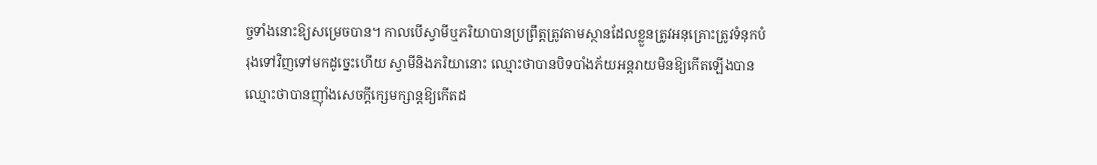ច្ចទាំងនោះឱ្យសម្រេចបាន។ កាលបើស្វាមីឬភរិយាបានប្រព្រឹត្តត្រូវតាមស្ថានដែលខ្លួនត្រូវអនុគ្រោះត្រូវទំនុកបំរុងទៅវិញទៅមកដូច្នេះហើយ ស្វាមីនិងភរិយានោះ ឈ្មោះថាបានបិទបាំងភ័យអន្ដរាយមិនឱ្យកើតឡើងបាន ឈ្មោះថាបានញ៉ាំងសេចក្ដីក្សេមក្សាន្ដឱ្យកើតដ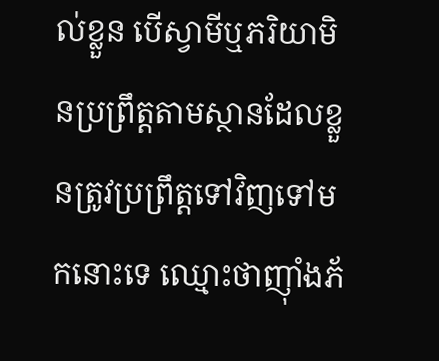ល់ខ្លួន បើស្វាមីឬភរិយាមិនប្រព្រឹត្តតាមស្ថានដែលខ្លួនត្រូវប្រព្រឹត្តទៅវិញទៅមកនោះទេ ឈ្មោះថាញ៉ាំងភ័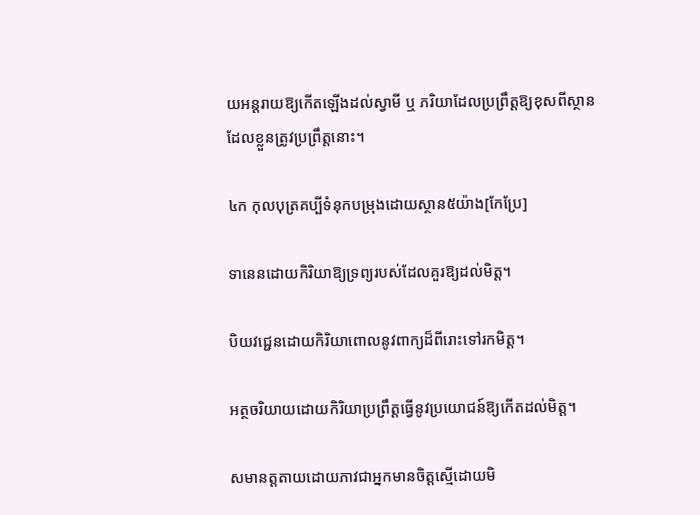យអន្ដរាយឱ្យកើតឡើងដល់ស្វាមី ឬ ភរិយាដែលប្រព្រឹត្តឱ្យខុសពីស្ថានដែលខ្លួនត្រូវប្រព្រឹត្តនោះ។

៤ក កុលបុត្រគប្បីទំនុកបម្រុងដោយស្ថាន៥យ៉ាង[កែប្រែ]

ទានេនដោយកិរិយាឱ្យទ្រព្យរបស់ដែលគួរឱ្យដល់មិត្ត។

បិយវជ្ជេនដោយកិរិយាពោលនូវពាក្យដ៏ពីរោះទៅរកមិត្ត។

អត្ថចរិយាយដោយកិរិយាប្រព្រឹត្តធ្វើនូវប្រយោជន៍ឱ្យកើតដល់មិត្ត។

សមានត្តតាយដោយភាវជាអ្នកមានចិត្តស្មើដោយមិ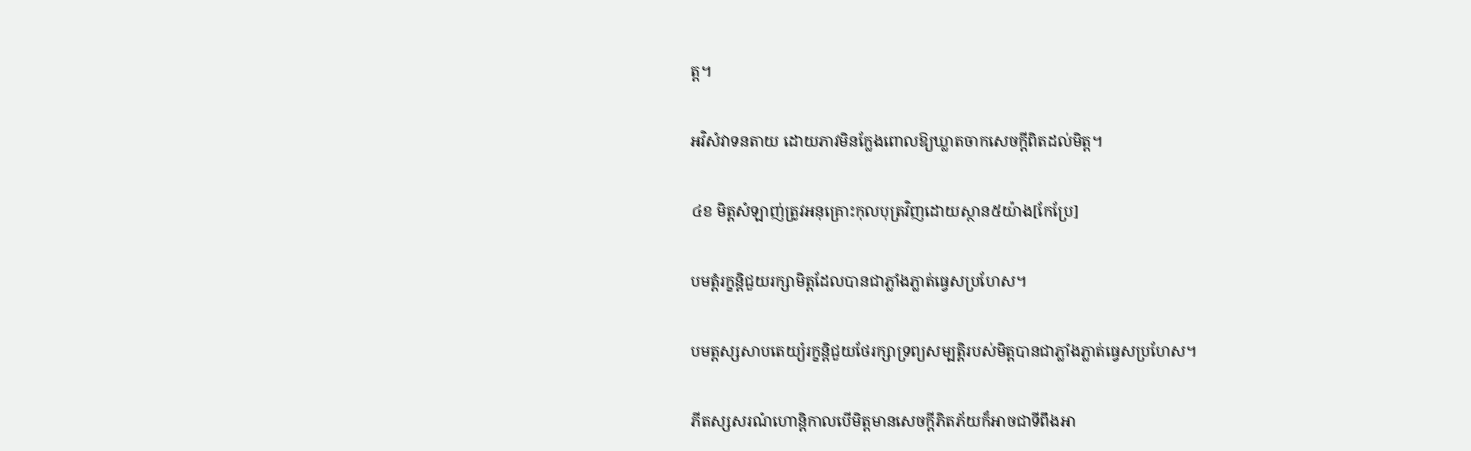ត្ត។

អវិសំវាទនតាយ ដោយភាវមិនក្លែងពោលឱ្យឃ្លាតចាកសេចក្ដីពិតដល់មិត្ត។

៤ខ មិត្តសំឡាញ់ត្រូវអនុគ្រោះកុលបុត្រវិញដោយស្ថាន៥យ៉ាង[កែប្រែ]

បមត្តំរក្ខន្ដិជួយរក្សាមិត្តដែលបានជាភ្លាំងភ្លាត់ធ្វេសប្រហែស។

បមត្តស្សសាបតេយ្យំរក្ខន្ដិជួយថែរក្សាទ្រព្យសម្បត្តិរបស់មិត្តបានជាភ្លាំងភ្លាត់ធ្វេសប្រហែស។

ភីតស្សសរណំហោន្ដិកាលបើមិត្តមានសេចក្ដីភិតភ័យក៏អាចជាទីពឹងអា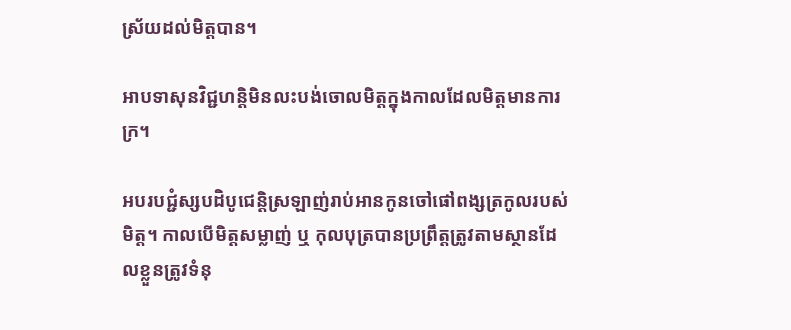ស្រ័យដល់មិត្តបាន។

អាបទាសុនវិជ្ជហន្ដិមិនលះបង់ចោលមិត្តក្នុងកាលដែលមិត្តមានការក្រ។

អបរបជ្ជំស្សបដិបូជេន្ដិស្រឡាញ់រាប់អានកូនចៅផៅពង្សត្រកូលរបស់មិត្ត។ កាលបើមិត្តសម្លាញ់ ឬ កុលបុត្របានប្រព្រឹត្តត្រូវតាមស្ថានដែលខ្លួនត្រូវទំនុ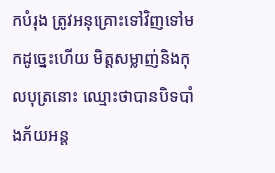កបំរុង ត្រូវអនុគ្រោះទៅវិញទៅមកដូច្នេះហើយ មិត្តសម្លាញ់និងកុលបុត្រនោះ ឈ្មោះថាបានបិទបាំងភ័យអន្ដ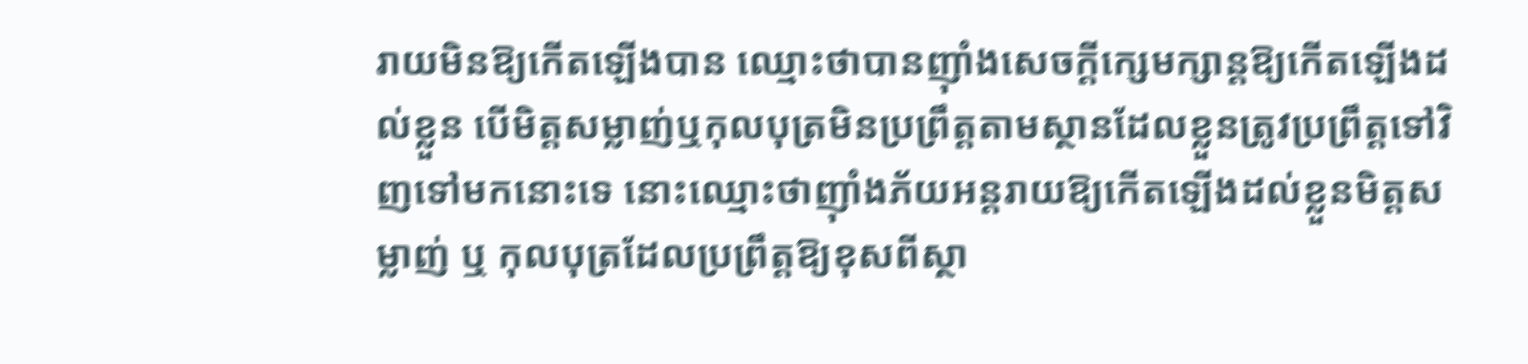រាយមិនឱ្យកើតឡើងបាន ឈ្មោះថាបានញ៉ាំងសេចក្ដីក្សេមក្សាន្ដឱ្យកើតឡើងដល់ខ្លួន បើមិត្តសម្លាញ់ឬកុលបុត្រមិនប្រព្រឹត្តតាមស្ថានដែលខ្លួនត្រូវប្រព្រឹត្តទៅវិញទៅមកនោះទេ នោះឈ្មោះថាញ៉ាំងភ័យអន្ដរាយឱ្យកើតឡើងដល់ខ្លួនមិត្តសម្លាញ់ ឬ កុលបុត្រដែលប្រព្រឹត្តឱ្យខុសពីស្ថា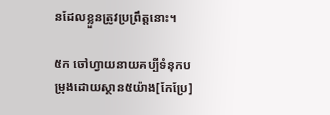នដែលខ្លួនត្រូវប្រព្រឹត្តនោះ។

៥ក ចៅហ្វាយនាយគប្បីទំនុកបម្រុងដោយស្ថាន៥យ៉ាង[កែប្រែ]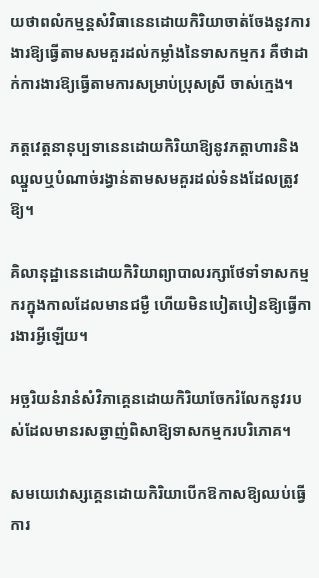យថាពលំកម្មន្ដសំវិធានេនដោយកិរិយាចាត់ចែងនូវការងារឱ្យធ្វើតាមសមគួរដល់កម្លាំងនៃទាសកម្មករ គឺថាដាក់ការងារឱ្យធ្វើតាមការសម្រាប់ប្រុសស្រី ចាស់ក្មេង។

ភត្តវេត្តនានុប្បទានេនដោយកិរិយាឱ្យនូវភត្តាហារនិងឈ្នួលឬបំណាច់រង្វាន់តាមសមគួរដល់ទំនងដែលត្រូវឱ្យ។

គិលានុដ្ឋានេនដោយកិរិយាព្យាបាលរក្សាថែទាំទាសកម្មករក្នុងកាលដែលមានជម្ងឺ ហើយមិនបៀតបៀនឱ្យធ្វើការងារអ្វីឡើយ។

អច្ឆរិយនំរានំសំវិភាគេ្គនដោយកិរិយាចែករំលែកនូវរបស់ដែលមានរសឆ្ងាញ់ពិសាឱ្យទាសកម្មករបរិភោគ។

សមយេវោស្សគ្គេនដោយកិរិយាបើកឱកាសឱ្យឈប់ធ្វើការ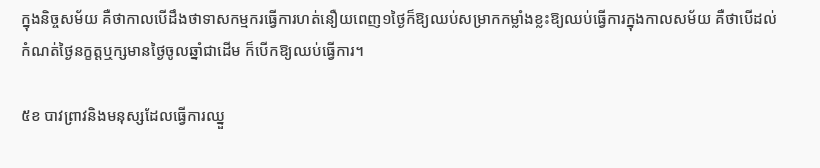ក្នុងនិច្ចសម័យ គឺថាកាលបើដឹងថាទាសកម្មករធ្វើការហត់នឿយពេញ១ថ្ងៃក៏ឱ្យឈប់សម្រាកកម្លាំងខ្លះឱ្យឈប់ធ្វើការក្នុងកាលសម័យ គឺថាបើដល់កំណត់ថ្ងៃនក្ខត្តឬក្សមានថ្ងៃចូលឆ្នាំជាដើម ក៏បើកឱ្យឈប់ធ្វើការ។

៥ខ បាវព្រាវនិងមនុស្សដែលធ្វើការឈ្នួ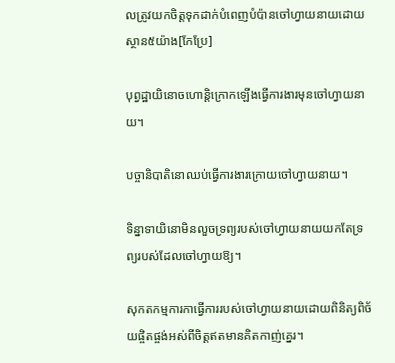លត្រូវយកចិត្តទុកដាក់បំពេញបំប៉ានចៅហ្វាយនាយដោយស្ថាន៥យ៉ាង[កែប្រែ]

បុព្វដ្ឋាយិនោចហោន្ដិក្រោកឡើងធ្វើការងារមុនចៅហ្វាយនាយ។

បច្ចានិបាតិនោឈប់ធ្វើការងារក្រោយចៅហ្វាយនាយ។

ទិន្នាទាយិនោមិនលួចទ្រព្យរបស់ចៅហ្វាយនាយយកតែទ្រព្យរបស់ដែលចៅហ្វាយឱ្យ។

សុកតកម្មការកាធ្វើការរបស់ចៅហ្វាយនាយដោយពិនិត្យពិច័យផ្ចិតផ្ចង់អស់ពីចិត្តឥតមានគិតកាញ់គ្នេរ។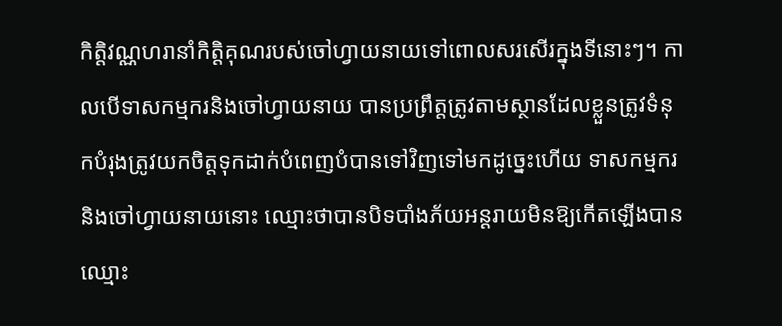កិត្តិវណ្ណហរានាំកិត្តិគុណរបស់ចៅហ្វាយនាយទៅពោលសរសើរក្នុងទីនោះៗ។ កាលបើទាសកម្មករនិងចៅហ្វាយនាយ បានប្រព្រឹត្តត្រូវតាមស្ថានដែលខ្លួនត្រូវទំនុកបំរុងត្រូវយកចិត្តទុកដាក់បំពេញបំបានទៅវិញទៅមកដូច្នេះហើយ ទាសកម្មករនិងចៅហ្វាយនាយនោះ ឈ្មោះថាបានបិទបាំងភ័យអន្ដរាយមិនឱ្យកើតឡើងបាន ឈ្មោះ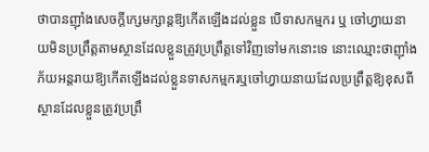ថាបានញ៉ាំងសេចក្ដីក្សេមក្សាន្ដឱ្យកើតឡើងដល់ខ្លួន បើទាសកម្មករ ឬ ចៅហ្វាយនាយមិនប្រព្រឹត្តតាមស្ថានដែលខ្លួនត្រូវប្រព្រឹត្តទៅវិញទៅមកនោះទេ នោះឈ្មោះថាញ៉ាំងភ័យអន្ដរាយឱ្យកើតឡើងដល់ខ្លួនទាសកម្មករឬចៅហ្វាយនាយដែលប្រព្រឹត្តឱ្យខុសពីស្ថានដែលខ្លួនត្រូវប្រព្រឹ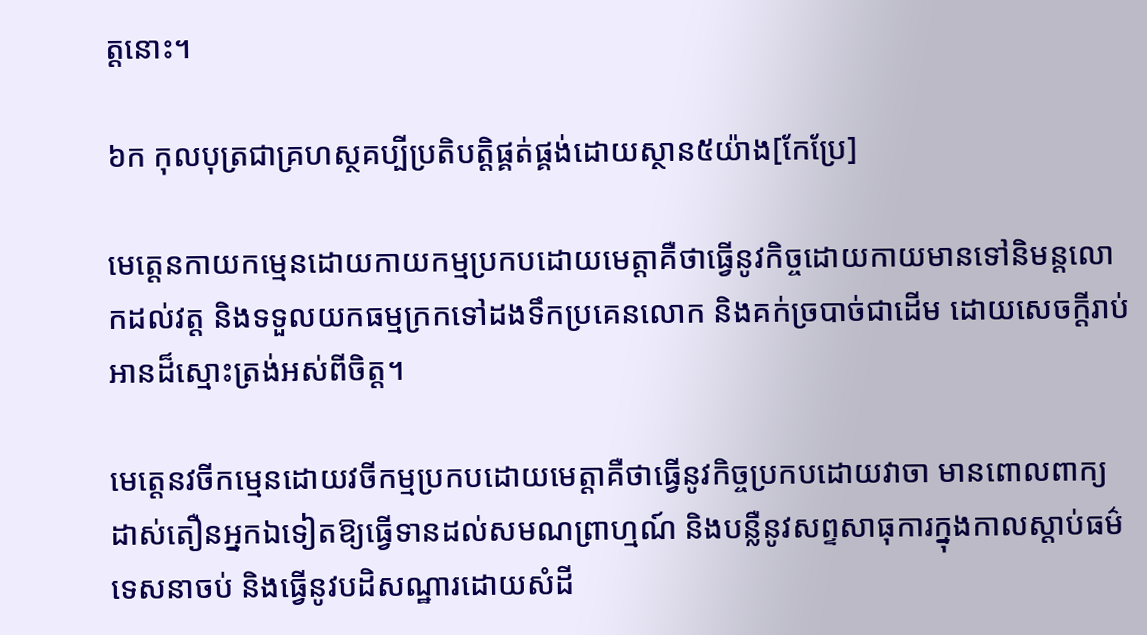ត្តនោះ។

៦ក កុលបុត្រជាគ្រហស្ថគប្បីប្រតិបត្តិផ្គត់ផ្គង់ដោយស្ថាន៥យ៉ាង[កែប្រែ]

មេត្តេនកាយកម្មេនដោយកាយកម្មប្រកបដោយមេត្តាគឺថាធ្វើនូវកិច្ចដោយកាយមានទៅនិមន្តលោកដល់វត្ត និងទទួលយកធម្មក្រកទៅដងទឹកប្រគេនលោក និងគក់ច្របាច់ជាដើម ដោយសេចក្ដីរាប់អានដ៏ស្មោះត្រង់អស់ពីចិត្ត។

មេត្តេនវចីកម្មេនដោយវចីកម្មប្រកបដោយមេត្តាគឺថាធ្វើនូវកិច្ចប្រកបដោយវាចា មានពោលពាក្យដាស់តឿនអ្នកឯទៀតឱ្យធ្វើទានដល់សមណព្រាហ្មណ៍ និងបន្លឺនូវសព្ទសាធុការក្នុងកាលស្ដាប់ធម៌ទេសនាចប់ និងធ្វើនូវបដិសណ្ឋារដោយសំដី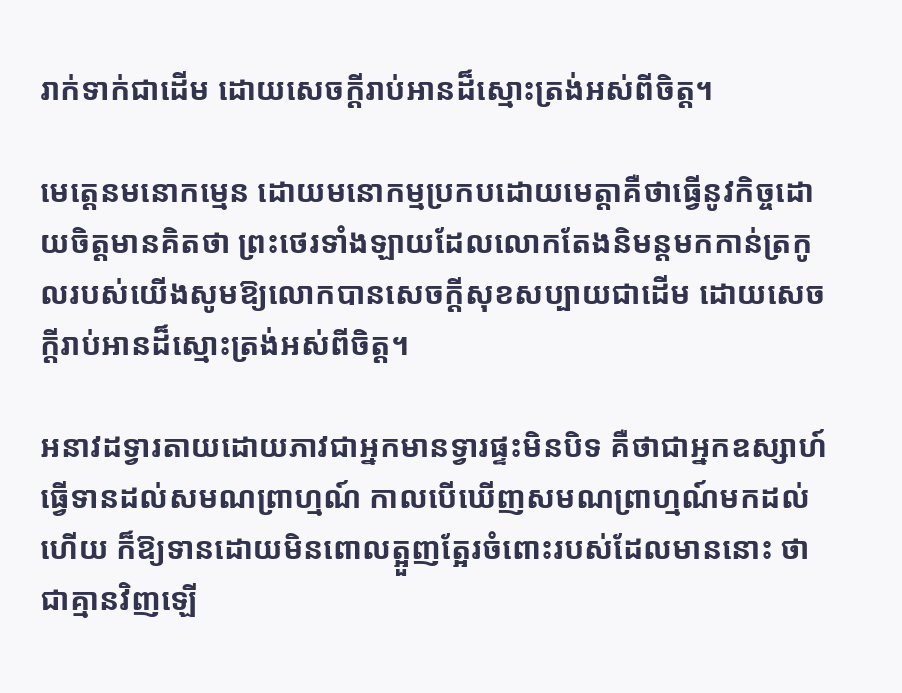រាក់ទាក់ជាដើម ដោយសេចក្ដីរាប់អានដ៏ស្មោះត្រង់អស់ពីចិត្ត។

មេត្តេនមនោកម្មេន ដោយមនោកម្មប្រកបដោយមេត្តាគឺថាធ្វើនូវកិច្ចដោយចិត្តមានគិតថា ព្រះថេរទាំងឡាយដែលលោកតែងនិមន្ដមកកាន់ត្រកូលរបស់យើងសូមឱ្យលោកបានសេចក្ដីសុខសប្បាយជាដើម ដោយសេចក្ដីរាប់អានដ៏ស្មោះត្រង់អស់ពីចិត្ត។

អនាវដទ្វារតាយដោយភាវជាអ្នកមានទ្វារផ្ទះមិនបិទ គឺថាជាអ្នកឧស្សាហ៍ធ្វើទានដល់សមណព្រាហ្មណ៍ កាលបើឃើញសមណព្រាហ្មណ៍មកដល់ហើយ ក៏ឱ្យទានដោយមិនពោលត្អួញត្អែរចំពោះរបស់ដែលមាននោះ ថាជាគ្មានវិញឡើ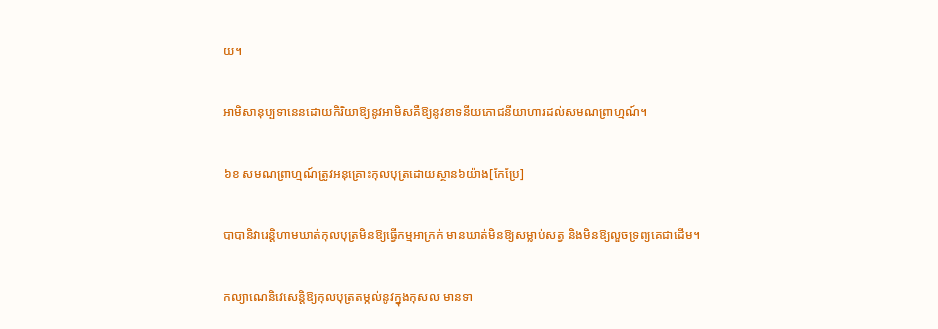យ។

អាមិសានុប្បទានេនដោយកិរិយាឱ្យនូវអាមិសគឺឱ្យនូវខាទនីយភោជនីយាហារដល់សមណព្រាហ្មណ៍។

៦ខ សមណព្រាហ្មណ៍ត្រូវអនុគ្រោះកុលបុត្រដោយស្ថាន៦យ៉ាង[កែប្រែ]

បាបានិវារេន្ដិហាមឃាត់កុលបុត្រមិនឱ្យធ្វើកម្មអាក្រក់ មានឃាត់មិនឱ្យសម្លាប់សត្វ និងមិនឱ្យលួចទ្រព្យគេជាដើម។

កល្យាណេនិវេសេន្ដិឱ្យកុលបុត្រតម្កល់នូវក្នុងកុសល មានទា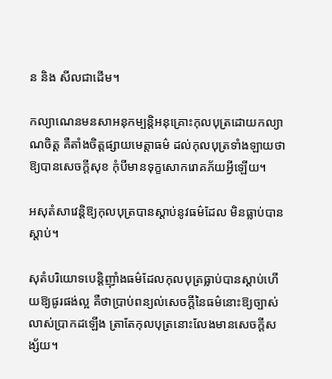ន និង សីលជាដើម។

កល្យាណេនមនសាអនុកម្បន្ដិអនុគ្រោះកុលបុត្រដោយកល្យាណចិត្ត គឺតាំងចិត្តផ្សាយមេត្តាធម៌ ដល់កុលបុត្រទាំងឡាយថាឱ្យបានសេចក្ដីសុខ កុំបីមានទុក្ខសោករោគភ័យអ្វីឡើយ។

អសុតំសាវេន្ដិឱ្យកុលបុត្របានស្ដាប់នូវធម៌ដែល មិនធ្លាប់បានស្ដាប់។

សុតំបរិយោទបេន្ដិញ៉ាំងធម៌ដែលកុលបុត្រធ្លាប់បានស្ដាប់ហើយឱ្យផូរផង់ល្អ គឺថាប្រាប់ពន្យល់សេចក្ដីនៃធម៌នោះឱ្យច្បាស់លាស់ប្រាកដឡើង ត្រាតែកុលបុត្រនោះលែងមានសេចក្ដីសង្ស័យ។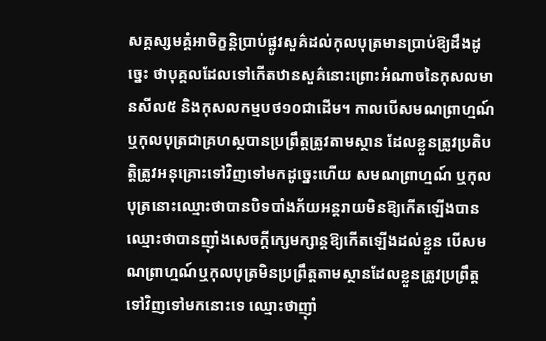សគ្គស្សមគ្គំអាចិក្ខន្ដិប្រាប់ផ្លូវសួគ៌ដល់កុលបុត្រមានប្រាប់ឱ្យដឹងដូច្នេះ ថាបុគ្គលដែលទៅកើតឋានសួគ៌នោះព្រោះអំណាចនៃកុសលមានសីល៥ និងកុសលកម្មបថ១០ជាដើម។ កាលបើសមណព្រាហ្មណ៍ឬកុលបុត្រជាគ្រហស្ថបានប្រព្រឹត្តត្រូវតាមស្ថាន ដែលខ្លួនត្រូវប្រតិបត្តិត្រូវអនុគ្រោះទៅវិញទៅមកដូច្នេះហើយ សមណព្រាហ្មណ៍ ឬកុលបុត្រនោះឈ្មោះថាបានបិទបាំងភ័យអន្ដរាយមិនឱ្យកើតឡើងបាន ឈ្មោះថាបានញ៉ាំងសេចក្ដីក្សេមក្សាន្ដឱ្យកើតឡើងដល់ខ្លួន បើសមណព្រាហ្មណ៍ឬកុលបុត្រមិនប្រព្រឹត្តតាមស្ថានដែលខ្លួនត្រូវប្រព្រឹត្តទៅវិញទៅមកនោះទេ ឈ្មោះថាញ៉ាំ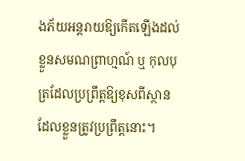ងភ័យអន្ដរាយឱ្យកើតឡើងដល់ខ្លួនសមណព្រាហ្មណ៍ ឬ កុលបុត្រដែលប្រព្រឹត្តឱ្យខុសពីស្ថានដែលខ្លួនត្រូវប្រព្រឹត្តនោះ។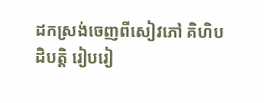ដកស្រង់ចេញពីសៀវភៅ គិហិបដិបត្តិ រៀបរៀ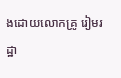ងដោយលោកគ្រូ រៀមរដ្ឋា